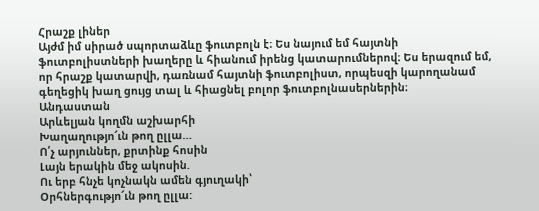Հրաշք լիներ
Այժմ իմ սիրած սպորտաձևը ֆուտբոլն է։ Ես նայում եմ հայտնի ֆուտբոլիստների խաղերը և հիանում իրենց կատարումներով։ Ես երազում եմ, որ հրաշք կատարվի, դառնամ հայտնի ֆուտբոլիստ, որպեսզի կարողանամ գեղեցիկ խաղ ցույց տալ և հիացնել բոլոր ֆուտբոլնասերներին։
Անդաստան
Արևելյան կողմն աշխարհի
Խաղաղությո՜ւն թող ըլլա…
Ո՛չ արյուններ, քրտինք հոսին
Լայն երակին մեջ ակոսին.
Ու երբ հնչե կոչնակն ամեն գյուղակի՝
Օրհներգությո՜ւն թող ըլլա: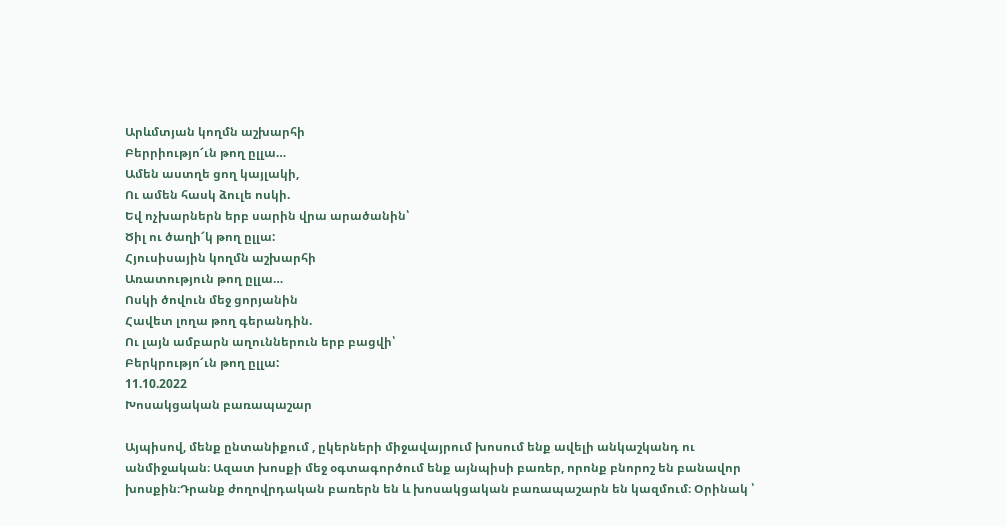Արևմտյան կողմն աշխարհի
Բերրիությո՜ւն թող ըլլա…
Ամեն աստղե ցող կայլակի,
Ու ամեն հասկ ձուլե ոսկի.
Եվ ոչխարներն երբ սարին վրա արածանին՝
Ծիլ ու ծաղի՜կ թող ըլլա:
Հյուսիսային կողմն աշխարհի
Առատություն թող ըլլա…
Ոսկի ծովուն մեջ ցորյանին
Հավետ լողա թող գերանդին.
Ու լայն ամբարն աղուններուն երբ բացվի՝
Բերկրությո՜ւն թող ըլլա:
11.10.2022
Խոսակցական բառապաշար

Այպիսով, մենք ընտանիքում , ըկերների միջավայրում խոսում ենք ավելի անկաշկանդ ու անմիջական։ Ազատ խոսքի մեջ օգտագործում ենք այնպիսի բառեր, որոնք բնորոշ են բանավոր խոսքին։Դրանք ժողովրդական բառերն են և խոսակցական բառապաշարն են կազմում։ Օրինակ ՝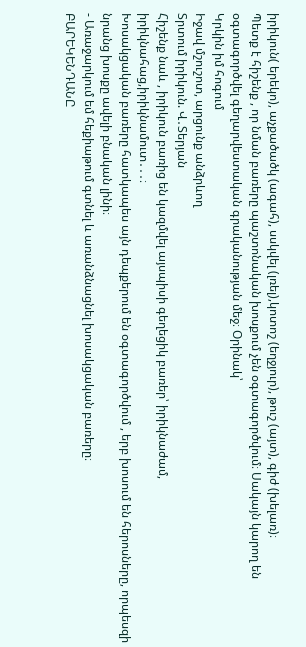իրիկուն( երեկո), աչքածածկ (ագահ), սսկվել (լռել),կոտոշ (եղջյուր), թուշ (այտ), գիժ (խելառ)։
Պետք է հիշենք , որ նման բառերը պաշտոնական խոսքում չեն օգտագործվում։ Սակայն կարող են օգտագործվել գեղարվեստական գրականության մեջ։ Օրինակ՝
Կրկին իմ հոգում
Իջավ մշուշոտ, արցունք անձրևող
Տրտում իրիկուն. Վ․Տերյան
Հիշենք նաև , իրիկուն բառից են կազմվել այսպիսի գեղեցիկ բառեր՝ իրիկնաժամ, իրիկնահաց,իրիկնամուտ․․․։
Խոսակցական բառերը հատկապես այն դեպքերում են օգտագործվում , երբ խոսում են հերոսները, որպեսզի նրանց խոսքը ավելի բնական լինի։
- Առաջարկում եմ հեքիաթում գտնել և առանձնացնել խոսակցական բառերը։
ԲԱՐԵԿԵՆԴԱՆԸ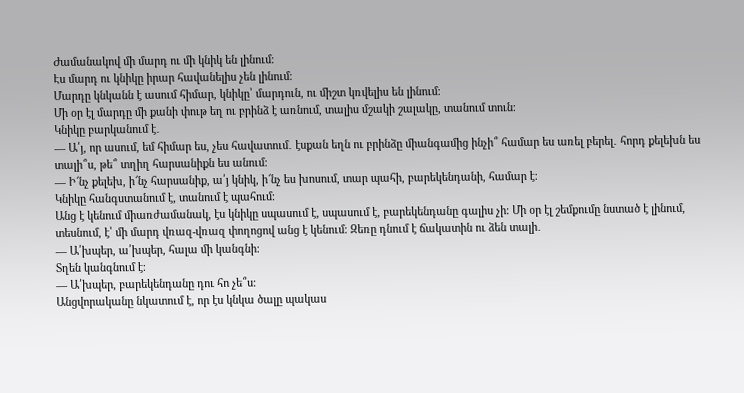Ժամանակով մի մարդ ու մի կնիկ են լինում։
Էս մարդ ու կնիկը իրար հավանելիս չեն լինում։
Մարդը կնկանն է ասում հիմար, կնիկը՝ մարդուն, ու միշտ կռվելիս են լինում։
Մի օր էլ մարդը մի քանի փութ եղ ու բրինձ է առնում, տալիս մշակի շալակը, տանում տուն։
Կնիկը բարկանում է․
— Ա՛յ, որ ասում, եմ հիմար ես, չես հավատում․ էսքան եղն ու բրինձը միանգամից ինչի՞ համար ես առել բերել․ հորդ քելեխն ես տալի՞ս, թե՞ տղիղ հարսանիքն ես անում։
— Ի՜նչ քելեխ, ի՜նչ հարսանիք, ա՛յ կնիկ, ի՜նչ ես խոսում, տար պահի, բարեկենդանի, համար է։
Կնիկը հանգստանում է, տանում է պահում։
Անց է կենում միառժամանակ, էս կնիկը սպասում է, սպասում է, բարեկենդանը գալիս չի։ Մի օր էլ շեմքումը նստած է լինում, տեսնում, է՝ մի մարդ վռազ-վռազ փողոցով անց է կենում։ Զեռը դնում է ճակատին ու ձեն տալի․
— Ա՛խպեր, ա՛խպեր, հալա մի կանգնի։
Տղեն կանգնում է։
— Ա՛խպեր, բարեկենդանը դու հո չե՞ս։
Անցվորականը նկատում է, որ էս կնկա ծալը պակաս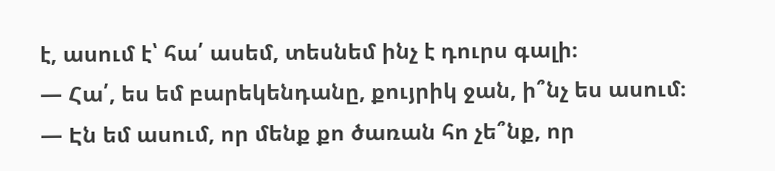է, ասում է՝ հա՛ ասեմ, տեսնեմ ինչ է դուրս գալի։
— Հա՛, ես եմ բարեկենդանը, քույրիկ ջան, ի՞նչ ես ասում։
— Էն եմ ասում, որ մենք քո ծառան հո չե՞նք, որ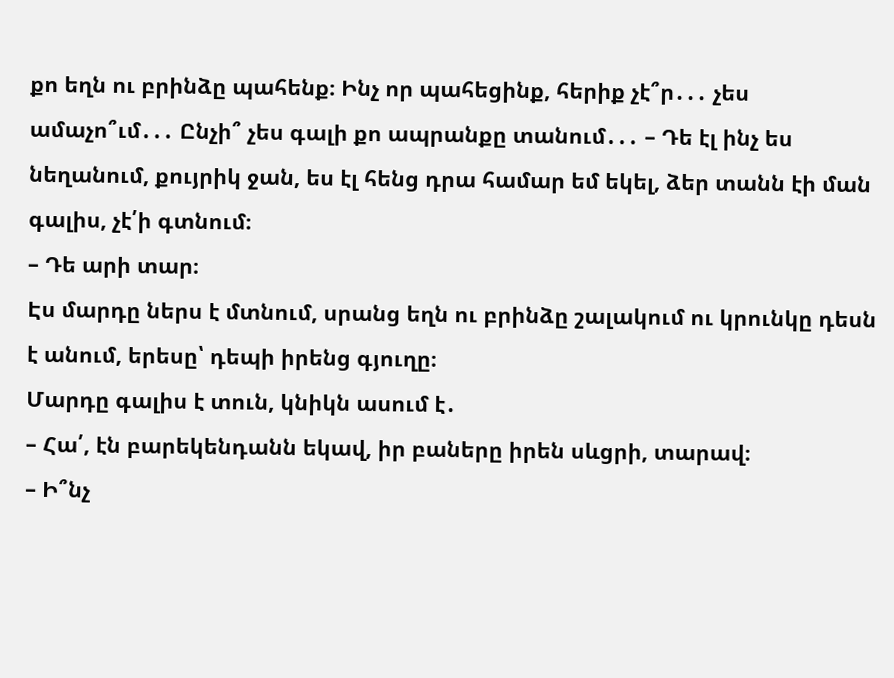քո եղն ու բրինձը պահենք։ Ինչ որ պահեցինք, հերիք չէ՞ր․․․ չես ամաչո՞ւմ․․․ Ընչի՞ չես գալի քո ապրանքը տանում․․․ – Դե էլ ինչ ես նեղանում, քույրիկ ջան, ես էլ հենց դրա համար եմ եկել, ձեր տանն էի ման գալիս, չէ՛ի գտնում։
– Դե արի տար։
Էս մարդը ներս է մտնում, սրանց եղն ու բրինձը շալակում ու կրունկը դեսն է անում, երեսը՝ դեպի իրենց գյուղը։
Մարդը գալիս է տուն, կնիկն ասում է․
– Հա՛, էն բարեկենդանն եկավ, իր բաները իրեն սևցրի, տարավ։
– Ի՞նչ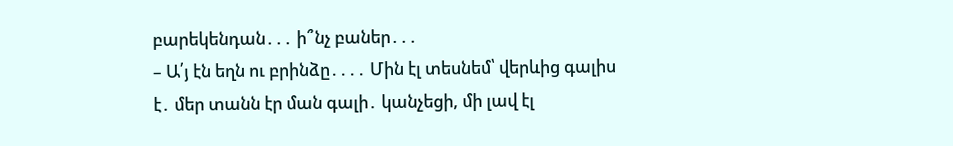բարեկենդան․․․ ի՞նչ բաներ․․․
– Ա՛յ էն եղն ու բրինձը․․․․ Մին էլ տեսնեմ՝ վերևից գալիս է․ մեր տանն էր ման գալի․ կանչեցի, մի լավ էլ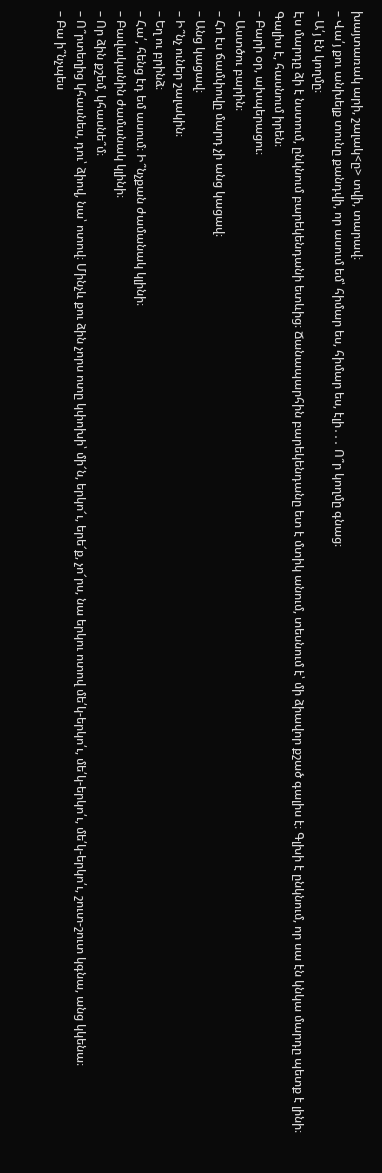խայտառակ արի, շալակ<ը> տվի, տարավ։
– Վա՛յ քու անխելք տունը քանդվի, որ ասում եմ՝ հիմար ես, հիմար ես, էլի․․․ Ո՞ր կողմը գնաց։
– Ա՛յ էն կողմը։
Էս մարդը ձի է նստում, ընկնում բարեկենդանի ետևից։ Ճանապարհին բարեկենդանը ետ է մտիկ անում, տեսնում է՝ մի ձիավոր քշած գալիս է։ Գլխի է ընկնում, որ սա էն կնկա մարդը պետք է լինի։
Գալիս է, հասնում իրեն։
– Բարի օր, ախպերացու։
– Աստծու բարին։
– Հո էս ճամփովը մարդ չի անց կացավ։
– Անց կացավ։
– Ի՞նչ ուներ շալակին։
– Եղ ու բրինձ։
– Հա՛, հենց էդ եմ ասում։ Ի՞նչքան ժամանակ կլինի։
– Բավականին ժամանակ կլինի։
– Որ ձին քշեմ, կհասնե՞մ։
– Ո՞րտեղից կհասնես, դու՝ ձիով, նա՝ ոտով։ Մինչև քու ձին չորս ոտը կփոխի՝ մի՜ն, երկո՜ւ, երե՜ք, չո՜րս, նա երկու ոտով մե՛կ-երկո՛ւ, մե՛կ-երկո՛ւ, մե՛կ-երկո՛ւ, շուտ-շուտ կգնա, անց կկենա։
– Բա ի՞նչպես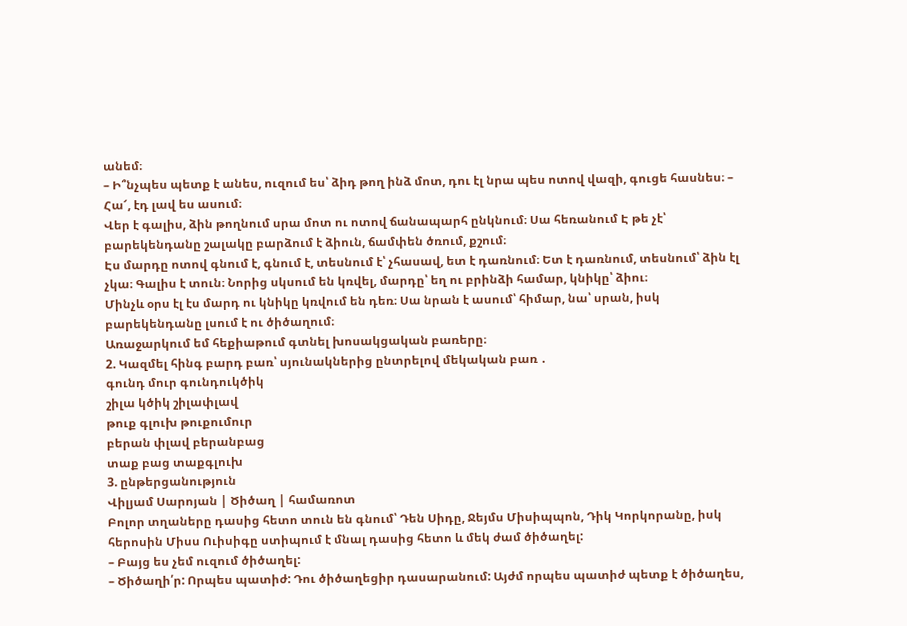անեմ։
– Ի՞նչպես պետք է անես, ուզում ես՝ ձիդ թող ինձ մոտ, դու էլ նրա պես ոտով վազի, գուցե հասնես։ – Հա՜, էդ լավ ես ասում։
Վեր է գալիս, ձին թողնում սրա մոտ ու ոտով ճանապարհ ընկնում։ Սա հեռանում Է թե չէ՝ բարեկենդանը շալակը բարձում է ձիուն, ճամփեն ծռում, քշում։
Էս մարդը ոտով գնում է, գնում է, տեսնում է՝ չհասավ, ետ է դառնում։ Ետ է դառնում, տեսնում՝ ձին էլ չկա։ Գալիս է տուն։ Նորից սկսում են կռվել, մարդը՝ եղ ու բրինձի համար, կնիկը՝ ձիու։
Մինչև օրս էլ էս մարդ ու կնիկը կռվում են դեռ։ Սա նրան է ասում՝ հիմար, նա՝ սրան, իսկ բարեկենդանը լսում է ու ծիծաղում։
Առաջարկում եմ հեքիաթում գտնել խոսակցական բառերը։
2. Կազմել հինգ բարդ բառ՝ սյունակներից ընտրելով մեկական բառ ․
գունդ մուր գունդուկծիկ
շիլա կծիկ շիլափլավ
թուք գլուխ թուքումուր
բերան փլավ բերանբաց
տաք բաց տաքգլուխ
3. ընթերցանություն
Վիլյամ Սարոյան | Ծիծաղ | համառոտ
Բոլոր տղաները դասից հետո տուն են գնում՝ Դեն Սիդը, Ջեյմս Միսիպպոն, Դիկ Կորկորանը, իսկ հերոսին Միսս Ուիսիգը ստիպում է մնալ դասից հետո և մեկ ժամ ծիծաղել:
– Բայց ես չեմ ուզում ծիծաղել:
– Ծիծաղի՛ր: Որպես պատիժ: Դու ծիծաղեցիր դասարանում: Այժմ որպես պատիժ պետք է ծիծաղես,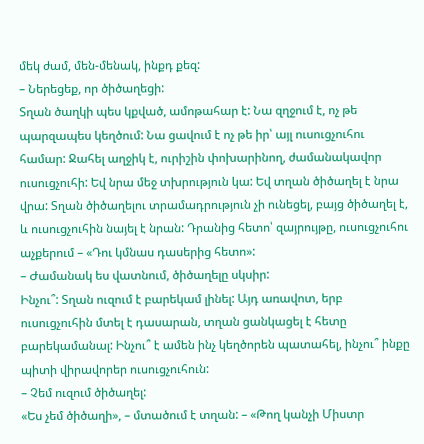մեկ ժամ, մեն-մենակ, ինքդ քեզ:
– Ներեցեք, որ ծիծաղեցի:
Տղան ծաղկի պես կքված, ամոթահար է: Նա զղջում է, ոչ թե պարզապես կեղծում: Նա ցավում է ոչ թե իր՝ այլ ուսուցչուհու համար: Ջահել աղջիկ է, ուրիշին փոխարինող, ժամանակավոր ուսուցչուհի: Եվ նրա մեջ տխրություն կա: Եվ տղան ծիծաղել է նրա վրա: Տղան ծիծաղելու տրամադրություն չի ունեցել, բայց ծիծաղել է, և ուսուցչուհին նայել է նրան: Դրանից հետո՝ զայրույթը, ուսուցչուհու աչքերում – «Դու կմնաս դասերից հետո»:
– Ժամանակ ես վատնում, ծիծաղելը սկսիր:
Ինչու՞: Տղան ուզում է բարեկամ լինել: Այդ առավոտ, երբ ուսուցչուհին մտել է դասարան, տղան ցանկացել է հետը բարեկամանալ: Ինչու՞ է ամեն ինչ կեղծորեն պատահել, ինչու՞ ինքը պիտի վիրավորեր ուսուցչուհուն:
– Չեմ ուզում ծիծաղել:
«Ես չեմ ծիծաղի», – մտածում է տղան: – «Թող կանչի Միստր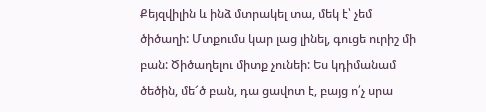Քեյզվիլին և ինձ մտրակել տա, մեկ է՝ չեմ ծիծաղի: Մտքումս կար լաց լինել, գուցե ուրիշ մի բան: Ծիծաղելու միտք չունեի: Ես կդիմանամ ծեծին, մե՜ծ բան, դա ցավոտ է, բայց ո՛չ սրա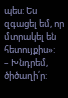պես: Ես զգացել եմ, որ մտրակել են հետույքիս»:
– Խնդրեմ, ծիծաղի՛ր: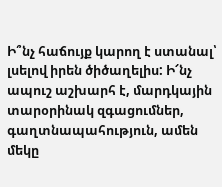Ի՞նչ հաճույք կարող է ստանալ՝ լսելով իրեն ծիծաղելիս: Ի՜նչ ապուշ աշխարհ է, մարդկային տարօրինակ զգացումներ, գաղտնապահություն, ամեն մեկը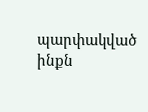պարփակված ինքն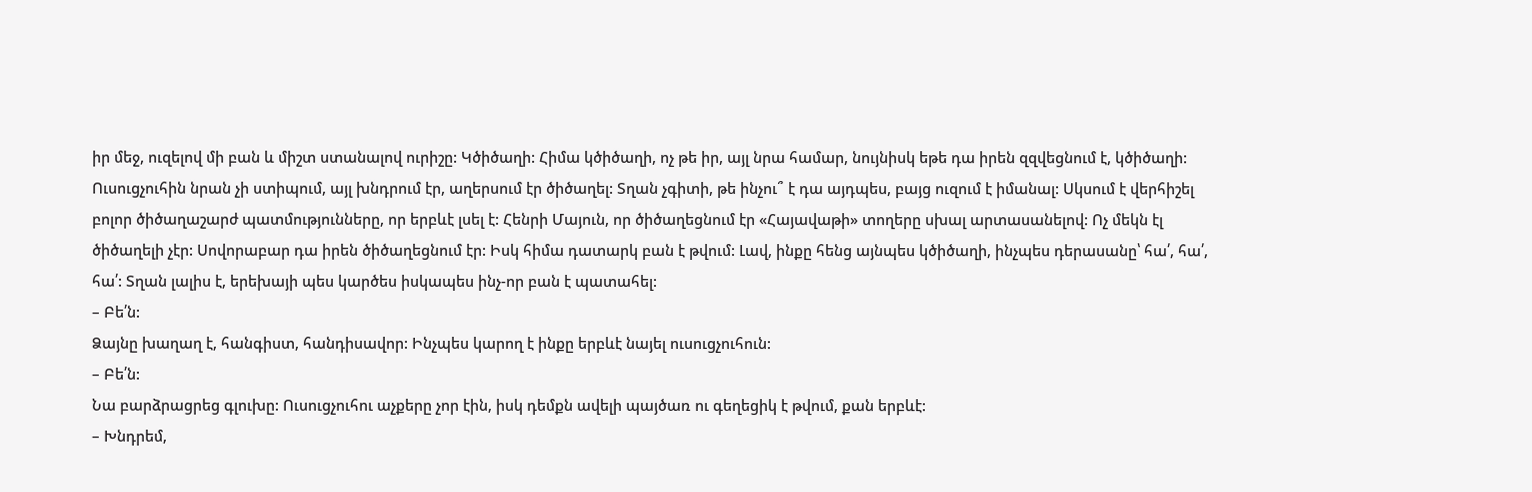իր մեջ, ուզելով մի բան և միշտ ստանալով ուրիշը: Կծիծաղի: Հիմա կծիծաղի, ոչ թե իր, այլ նրա համար, նույնիսկ եթե դա իրեն զզվեցնում է, կծիծաղի: Ուսուցչուհին նրան չի ստիպում, այլ խնդրում էր, աղերսում էր ծիծաղել: Տղան չգիտի, թե ինչու՞ է դա այդպես, բայց ուզում է իմանալ: Սկսում է վերհիշել բոլոր ծիծաղաշարժ պատմությունները, որ երբևէ լսել է: Հենրի Մայուն, որ ծիծաղեցնում էր «Հայավաթի» տողերը սխալ արտասանելով: Ոչ մեկն էլ ծիծաղելի չէր: Սովորաբար դա իրեն ծիծաղեցնում էր: Իսկ հիմա դատարկ բան է թվում: Լավ, ինքը հենց այնպես կծիծաղի, ինչպես դերասանը՝ հա՛, հա՛, հա՛: Տղան լալիս է, երեխայի պես կարծես իսկապես ինչ-որ բան է պատահել:
– Բե՛ն:
Ձայնը խաղաղ է, հանգիստ, հանդիսավոր: Ինչպես կարող է ինքը երբևէ նայել ուսուցչուհուն:
– Բե՛ն:
Նա բարձրացրեց գլուխը: Ուսուցչուհու աչքերը չոր էին, իսկ դեմքն ավելի պայծառ ու գեղեցիկ է թվում, քան երբևէ:
– Խնդրեմ,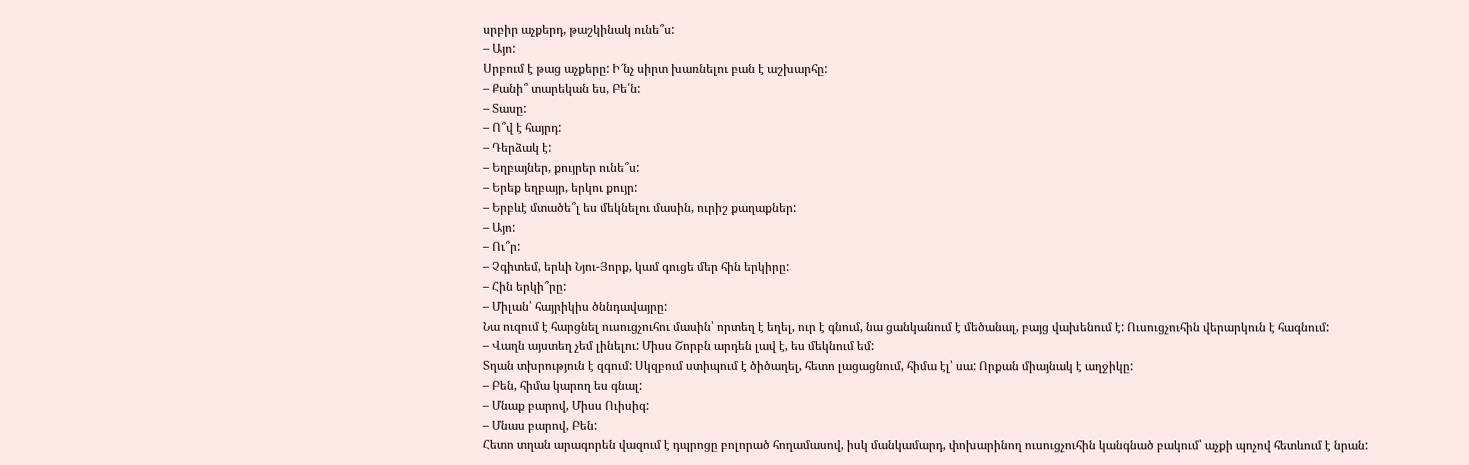սրբիր աչքերդ, թաշկինակ ունե՞ս:
– Այո:
Սրբում է թաց աչքերը: Ի՜նչ սիրտ խառնելու բան է աշխարհը:
– Քանի՞ տարեկան ես, Բե՛ն:
– Տասը:
– Ո՞վ է հայրդ:
– Դերձակ է:
– Եղբայներ, քույրեր ունե՞ս:
– Երեք եղբայր, երկու քույր:
– Երբևէ մտածե՞լ ես մեկնելու մասին, ուրիշ քաղաքներ:
– Այո:
– Ու՞ր:
– Չգիտեմ, երևի Նյու-Յորք, կամ գուցե մեր հին երկիրը:
– Հին երկի՞րը:
– Միլան՝ հայրիկիս ծննդավայրը:
Նա ուզում է հարցնել ուսուցչուհու մասին՝ որտեղ է եղել, ուր է գնում, նա ցանկանում է մեծանալ, բայց վախենում է: Ուսուցչուհին վերարկուն է հագնում:
– Վաղն այստեղ չեմ լինելու: Միսս Շորբն արդեն լավ է, ես մեկնում եմ:
Տղան տխրություն է զգում: Սկզբում ստիպում է ծիծաղել, հետո լացացնում, հիմա էլ՝ սա: Որքան միայնակ է աղջիկը:
– Բեն, հիմա կարող ես գնալ:
– Մնաք բարով, Միսս Ուիսիգ:
– Մնաս բարով, Բեն:
Հետո տղան արագորեն վազում է դպրոցը բոլորած հողամասով, իսկ մանկամարդ, փոխարինող ուսուցչուհին կանգնած բակում՝ աչքի պոչով հետևում է նրան: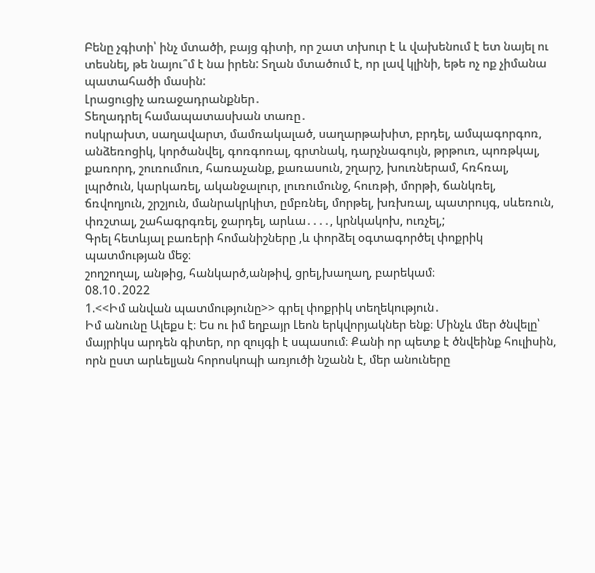Բենը չգիտի՝ ինչ մտածի, բայց գիտի, որ շատ տխուր է և վախենում է ետ նայել ու տեսնել, թե նայու՞մ է նա իրեն: Տղան մտածում է, որ լավ կլինի, եթե ոչ ոք չիմանա պատահածի մասին:
Լրացուցիչ առաջադրանքներ․
Տեղադրել համապատասխան տառը․
ոսկրախտ, սաղավարտ, մամռակալած, սաղարթախիտ, բրդել, ամպագորգոռ, անձեռոցիկ, կործանվել, գոռգոռալ, գրտնակ, դարչնագույն, թրթուռ, պոռթկալ, քառորդ, շուռումուռ, հառաչանք, քառասուն, շղարշ, խուռներամ, հռհռալ, լպրծուն, կարկառել, ականջալուր, լուռումունջ, հուռթի, մորթի, ճանկռել, ճռվողյուն, շրշյուն, մանրակրկիտ, ըմբռնել, մորթել, խռխռալ, պատրույգ, սևեռուն, փռշտալ, շահագրգռել, ջարդել, արևա․․․․, կրնկակոխ, ուռչել,;
Գրել հետևյալ բառերի հոմանիշները ,և փորձել օգտագործել փոքրիկ պատմության մեջ։
շողշողալ, անթից, հանկարծ,անթիվ, ցրել,խաղաղ, բարեկամ։
08.10․2022
1.<<Իմ անվան պատմությունը>> գրել փոքրիկ տեղեկություն․
Իմ անունը Ալեքս է։ Ես ու իմ եղբայր Լեոն երկվորյակներ ենք։ Մինչև մեր ծնվելը՝ մայրիկս արդեն գիտեր, որ զույգի է սպասում։ Քանի որ պետք է ծնվեինք հուլիսին, որն ըստ արևելյան հորոսկոպի առյուծի նշանն է, մեր անուները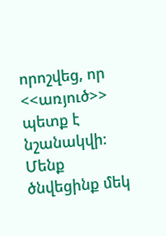որոշվեց, որ <<առյուծ>> պետք է նշանակվի։ Մենք ծնվեցինք մեկ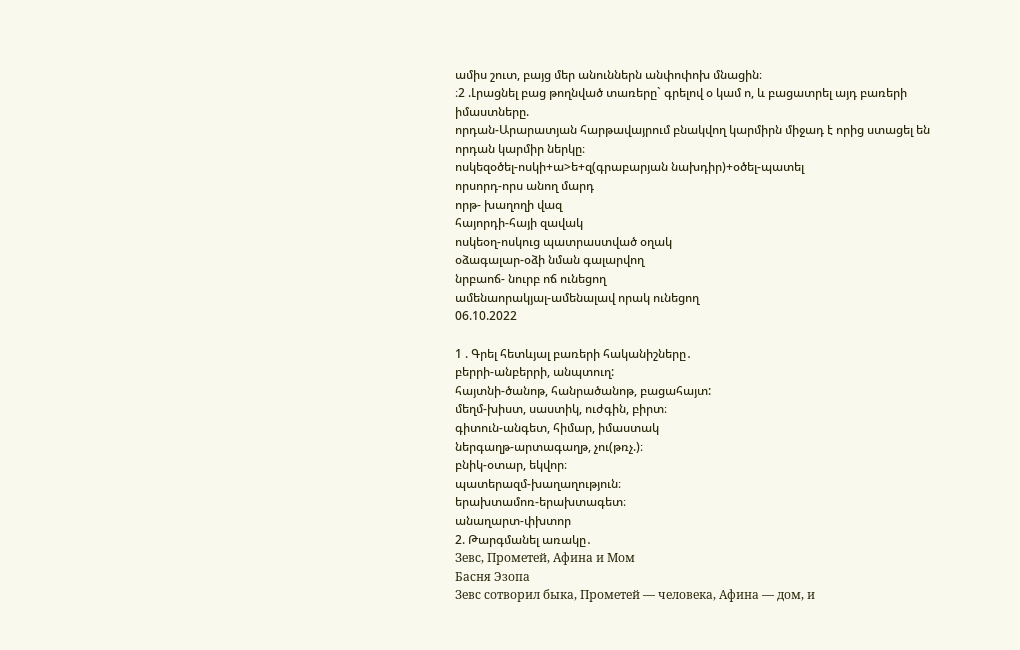ամիս շուտ, բայց մեր անուններն անփոփոխ մնացին։
։2 .Լրացնել բաց թողնված տառերը` գրելով օ կամ ո, և բացատրել այդ բառերի իմաստները.
որդան-Արարատյան հարթավայրում բնակվող կարմիրն միջադ է որից ստացել են որդան կարմիր ներկը։
ոսկեզօծել-ոսկի+ա>ե+զ(գրաբարյան նախդիր)+օծել-պատել
որսորդ-որս անող մարդ
որթ- խաղողի վազ
հայորդի-հայի զավակ
ոսկեօղ-ոսկուց պատրաստված օղակ
օձագալար-օձի նման գալարվող
նրբաոճ- նուրբ ոճ ունեցող
ամենաորակյալ-ամենալավ որակ ունեցող
06.10.2022

1 . Գրել հետևյալ բառերի հականիշները․
բերրի-անբերրի, անպտուղ:
հայտնի-ծանոթ, հանրածանոթ, բացահայտ:
մեղմ-խիստ, սաստիկ, ուժգին, բիրտ։
գիտուն-անգետ, հիմար, իմաստակ
ներգաղթ-արտագաղթ, չու(թռչ.)։
բնիկ-օտար, եկվոր։
պատերազմ-խաղաղություն։
երախտամոռ-երախտագետ։
անաղարտ-փխտոր
2. Թարգմանել առակը․
Зевс, Прометей, Афина и Мом
Басня Эзопа
Зевс сотворил быка, Прометей — человека, Афина — дом, и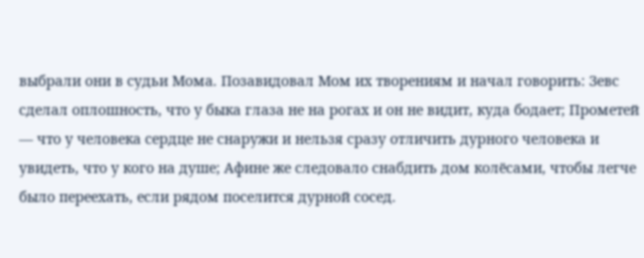выбрали они в судьи Мома. Позавидовал Мом их творениям и начал говорить: Зевс сделал оплошность, что у быка глаза не на рогах и он не видит, куда бодает; Прометей — что у человека сердце не снаружи и нельзя сразу отличить дурного человека и увидеть, что у кого на душе; Афине же следовало снабдить дом колёсами, чтобы легче было переехать, если рядом поселится дурной сосед.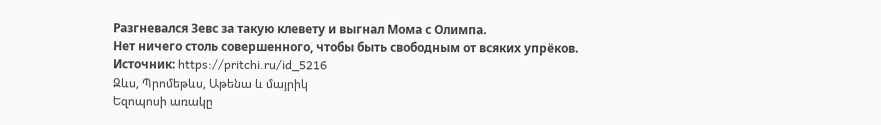Разгневался Зевс за такую клевету и выгнал Мома с Олимпа.
Нет ничего столь совершенного, чтобы быть свободным от всяких упрёков.
Источник: https://pritchi.ru/id_5216
Զևս, Պրոմեթևս, Աթենա և մայրիկ
Եզոպոսի առակը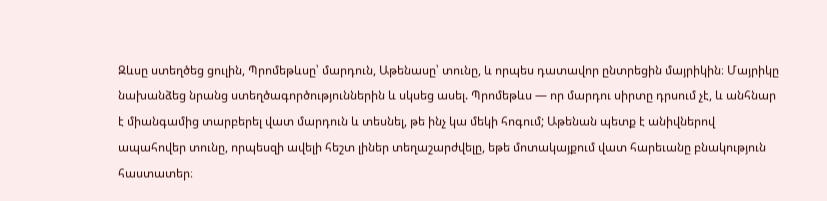Զևսը ստեղծեց ցուլին, Պրոմեթևսը՝ մարդուն, Աթենասը՝ տունը, և որպես դատավոր ընտրեցին մայրիկին։ Մայրիկը նախանձեց նրանց ստեղծագործություններին և սկսեց ասել. Պրոմեթևս — որ մարդու սիրտը դրսում չէ, և անհնար է միանգամից տարբերել վատ մարդուն և տեսնել, թե ինչ կա մեկի հոգում; Աթենան պետք է անիվներով ապահովեր տունը, որպեսզի ավելի հեշտ լիներ տեղաշարժվելը, եթե մոտակայքում վատ հարեւանը բնակություն հաստատեր։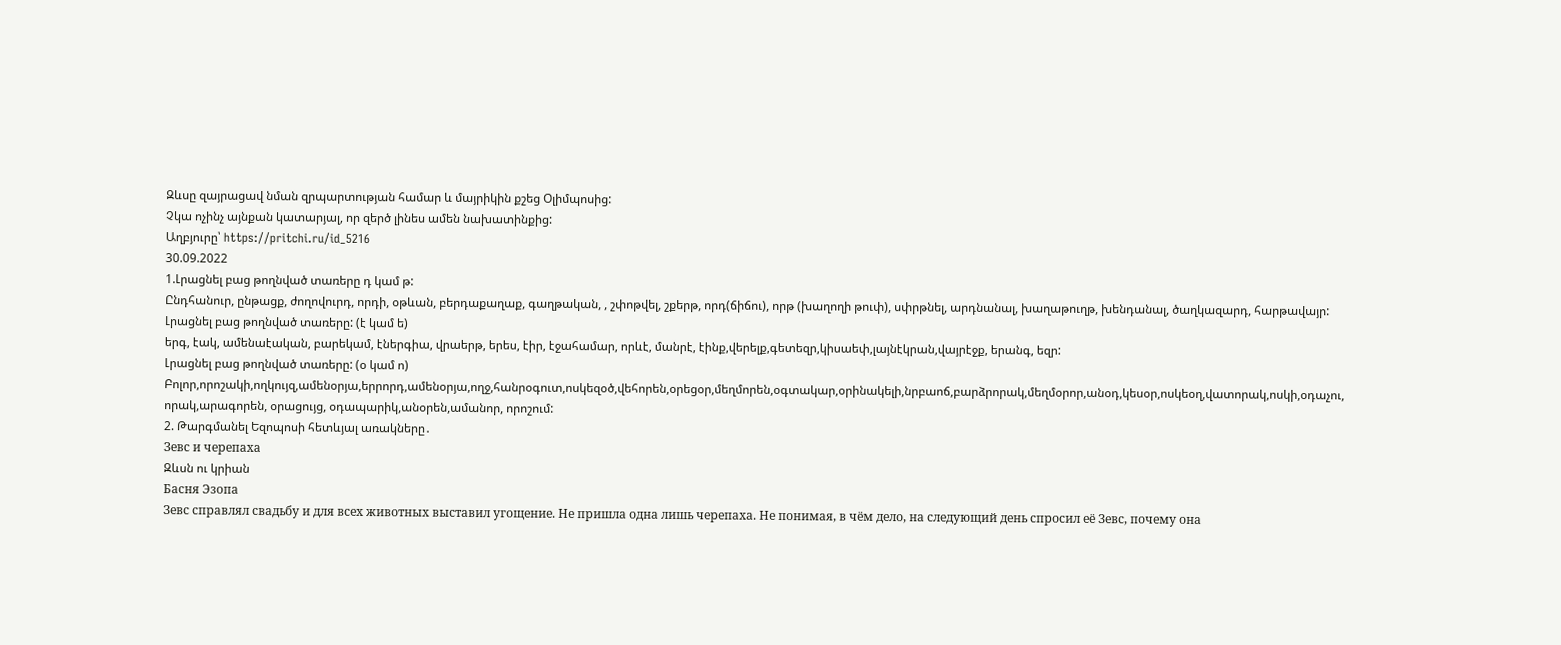Զևսը զայրացավ նման զրպարտության համար և մայրիկին քշեց Օլիմպոսից:
Չկա ոչինչ այնքան կատարյալ, որ զերծ լինես ամեն նախատինքից:
Աղբյուրը՝ https://pritchi.ru/id_5216
30.09.2022
1.Լրացնել բաց թողնված տառերը դ կամ թ:
Ընդհանուր, ընթացք, ժողովուրդ, որդի, օթևան, բերդաքաղաք, գաղթական, , շփոթվել, շքերթ, որդ(ճիճու), որթ (խաղողի թուփ), սփրթնել, արդնանալ, խաղաթուղթ, խենդանալ, ծաղկազարդ, հարթավայր:
Լրացնել բաց թողնված տառերը: (է կամ ե)
երգ, էակ, ամենաէական, բարեկամ, էներգիա, վրաերթ, երես, էիր, էջահամար, որևէ, մանրէ, էինք,վերելք,գետեզր,կիսաեփ,լայնէկրան,վայրէջք, երանգ, եզր:
Լրացնել բաց թողնված տառերը: (օ կամ ո)
Բոլոր,որոշակի,ողկույզ,ամենօրյա,երրորդ,ամենօրյա,ողջ,հանրօգուտ,ոսկեզօծ,վեհորեն,օրեցօր,մեղմորեն,օգտակար,օրինակելի,նրբաոճ,բարձրորակ,մեղմօրոր,անօդ,կեսօր,ոսկեօղ,վատորակ,ոսկի,օդաչու, որակ,արագորեն, օրացույց, օդապարիկ,անօրեն,ամանոր, որոշում:
2. Թարգմանել Եզոպոսի հետևյալ առակները․
Зевс и черепаха
Զևսն ու կրիան
Басня Эзопа
Зевс справлял свадьбу и для всех животных выставил угощение. Не пришла одна лишь черепаха. Не понимая, в чём дело, на следующий день спросил её Зевс, почему она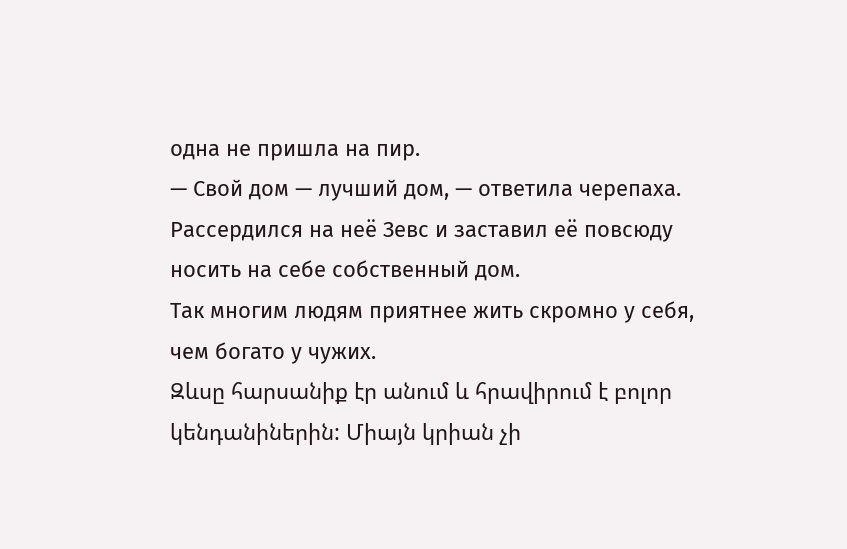одна не пришла на пир.
— Свой дом — лучший дом, — ответила черепаха.
Рассердился на неё Зевс и заставил её повсюду носить на себе собственный дом.
Так многим людям приятнее жить скромно у себя, чем богато у чужих.
Զևսը հարսանիք էր անում և հրավիրում է բոլոր կենդանիներին: Միայն կրիան չի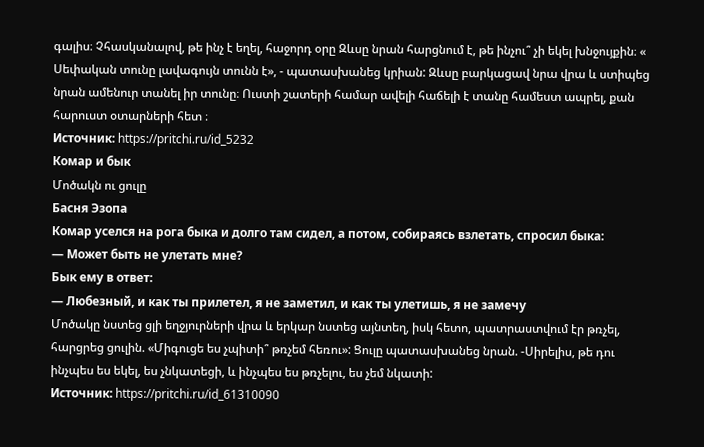գալիս։ Չհասկանալով, թե ինչ է եղել, հաջորդ օրը Զևսը նրան հարցնում է, թե ինչու՞ չի եկել խնջույքին։ « Սեփական տունը լավագույն տունն է», - պատասխանեց կրիան: Զևսը բարկացավ նրա վրա և ստիպեց նրան ամենուր տանել իր տունը։ Ուստի շատերի համար ավելի հաճելի է տանը համեստ ապրել, քան հարուստ օտարների հետ ։
Источник: https://pritchi.ru/id_5232
Комар и бык
Մոծակն ու ցուլը
Басня Эзопа
Комар уселся на рога быка и долго там сидел, а потом, собираясь взлетать, спросил быка:
— Может быть не улетать мне?
Бык ему в ответ:
— Любезный, и как ты прилетел, я не заметил, и как ты улетишь, я не замечу
Մոծակը նստեց ցլի եղջյուրների վրա և երկար նստեց այնտեղ, իսկ հետո, պատրաստվում էր թռչել, հարցրեց ցուլին. «Միգուցե ես չպիտի՞ թռչեմ հեռու»: Ցուլը պատասխանեց նրան. -Սիրելիս, թե դու ինչպես ես եկել, ես չնկատեցի, և ինչպես ես թռչելու, ես չեմ նկատի:
Источник: https://pritchi.ru/id_61310090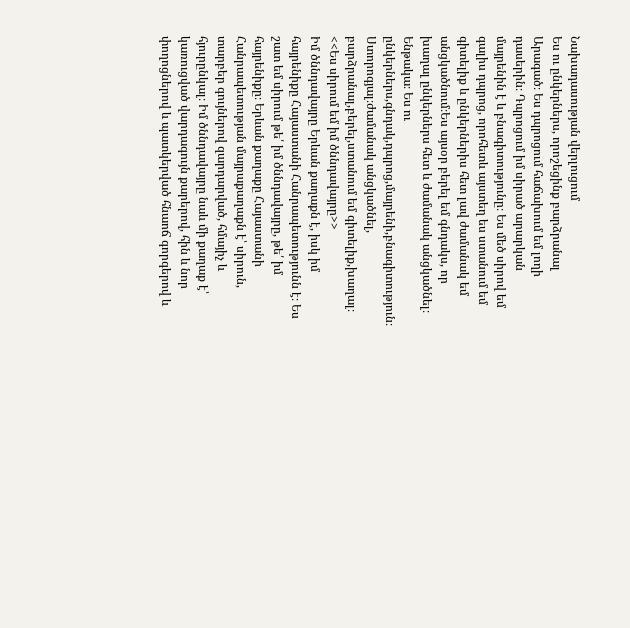Նախադասության վերլուցում
Ես ու ընկերներս, որոշեցինք բարձրանալ Արագած։ Ես դպրոցում հաճախում եմ լողի դասերին։ Դպրոցում իմ սիրած արարկան մայրենին է և բնագիտությունը։ Ես մեծ սիրով եմ գալիս դպրոց, որոհետև այստեղ ես ստանում եմ գիտելիք և ընկերներիս հետ լավ ժամանակ եմ անցկածնում։Ես այսօր բերել եմ գնդակս, որ խաղալ ընկերներս հետ և ժամանակ անցկածնել։
Ենթակա։ Ես ու ընկերներս,գնդակ,դպրոց,մայրենի,բնագիտություն։
Ստորոգյալ։ժամանակ անցկածնել, բարձրանալ,բերել,ստանում եմ գիտելիք,խաղալ։
<<Ես սիրում եմ իմ ծննդավայրը>>
Իմ ծննդավայրը Երևան քաղաքն է, իսկ իմ հայրենիքը Հայաստանի Հանրապետությունն է։ Ես շատ եմ սիրում թե՛ իմ ծննդավայրը, թե՛ իմ հայրենիքը։ Երևան քաղաքը Հայաստանի Հանրապետության մայրաքաղաքն է՝ սիրուն, տարբեր գույներով զարդարված, հմայիչ և հյուրընկալ։ Իմ ծննդավայրը նաև մի քաղաք է՝ կառուցված վարդագույն քարերով, հին և նոր փողոցներով և պատկերված հնաոճ գորգերով և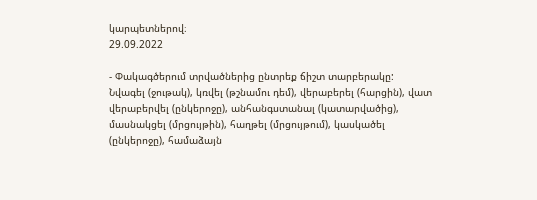կարպետներով։
29.09.2022

- Փակագծերում տրվածներից ընտրեք ճիշտ տարբերակը:
Նվագել (ջութակ), կռվել (թշնամու դեմ), վերաբերել (հարցին), վատ վերաբերվել (ընկերոջը), անհանգստանալ (կատարվածից), մասնակցել (մրցույթին), հաղթել (մրցույթում), կասկածել (ընկերոջը), համաձայն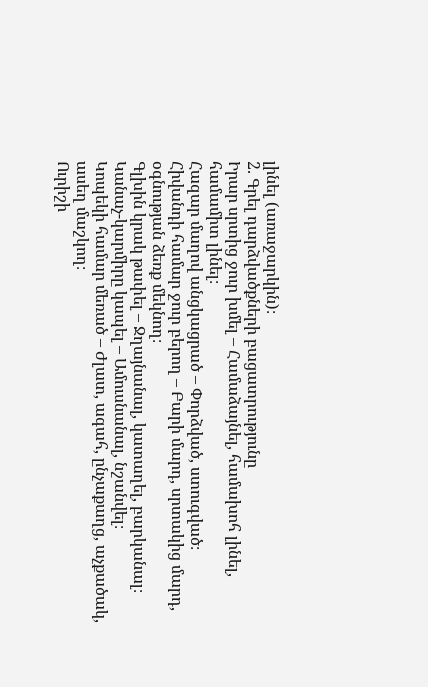լինել (առաջարկին)։
2. Գրել դարձվածքների բացատրությունը
Իրար սրտից ջուր խմել – Համաձայնել, համախոհ լինել, համամիտ լինել։
Հազար մաղով անցկացրած – Փորձված, ստուգված։
Հիվանդի համար ջուր բերող – Բարի մարդ, սրտակից մարդ, օգնության ձեռք մեկնող։
Գլխին կրակ թափել – Ջղայնանալ, կատաղել, բարկանալ։
Կանաչ-կարմիրը կապել – Ամուսնանալ, նշանվել։
Կոպեկի համար մեռած – Ժլատ, ագահ, ընչաքաղց, աչքածակ, ասեղ մաշկող։
Ուրիշի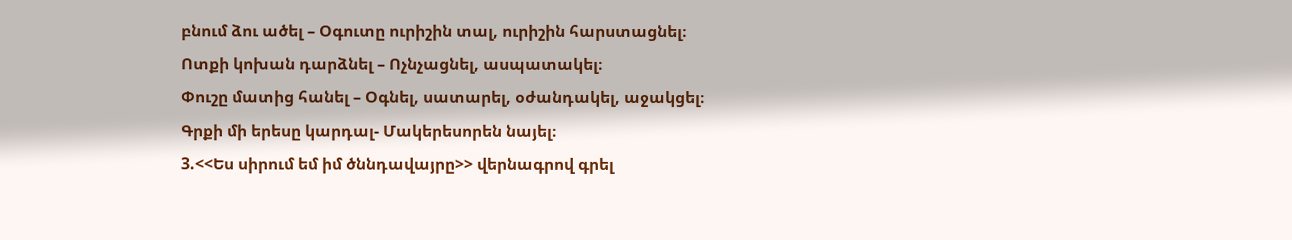բնում ձու ածել – Օգուտը ուրիշին տալ, ուրիշին հարստացնել։
Ոտքի կոխան դարձնել – Ոչնչացնել, ասպատակել։
Փուշը մատից հանել – Օգնել, սատարել, օժանդակել, աջակցել։
Գրքի մի երեսը կարդալ- Մակերեսորեն նայել։
3.<<Ես սիրում եմ իմ ծննդավայրը>> վերնագրով գրել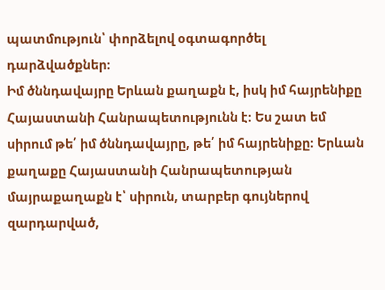պատմություն՝ փորձելով օգտագործել դարձվածքներ։
Իմ ծննդավայրը Երևան քաղաքն է, իսկ իմ հայրենիքը Հայաստանի Հանրապետությունն է։ Ես շատ եմ սիրում թե՛ իմ ծննդավայրը, թե՛ իմ հայրենիքը։ Երևան քաղաքը Հայաստանի Հանրապետության մայրաքաղաքն է՝ սիրուն, տարբեր գույներով զարդարված,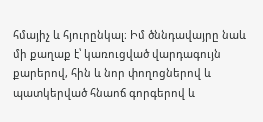հմայիչ և հյուրընկալ։ Իմ ծննդավայրը նաև մի քաղաք է՝ կառուցված վարդագույն քարերով, հին և նոր փողոցներով և պատկերված հնաոճ գորգերով և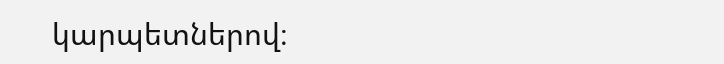կարպետներով։